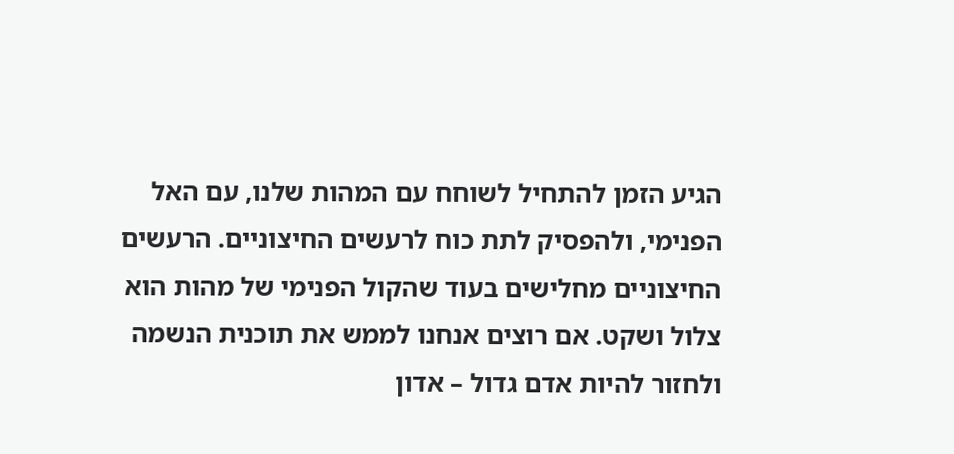הגיע הזמן להתחיל לשוחח עם המהות שלנו, עם האל הפנימי, ולהפסיק לתת כוח לרעשים החיצוניים. הרעשים החיצוניים מחלישים בעוד שהקול הפנימי של מהות הוא צלול ושקט. אם רוצים אנחנו לממש את תוכנית הנשמה ולחזור להיות אדם גדול – אדון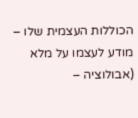הכוללות העצמית שלו – מודע לעצמו על מלא (אבולוציה –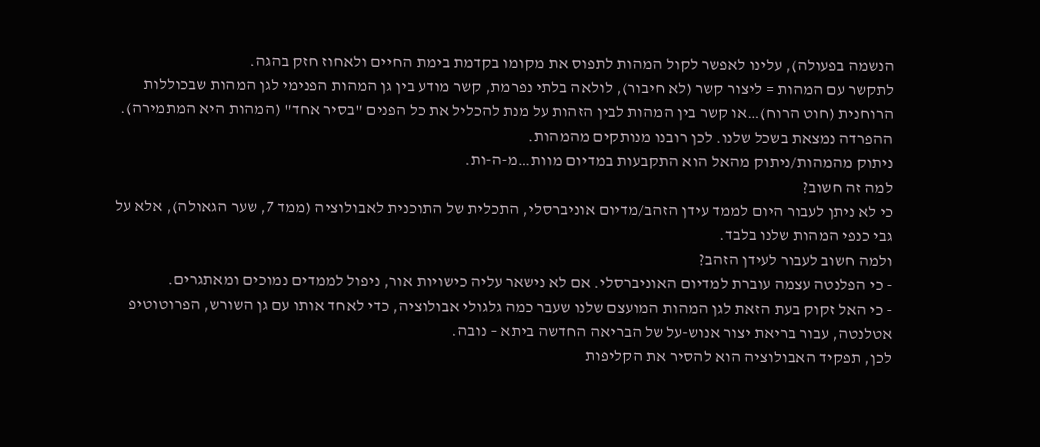הנשמה בפעולה), עלינו לאפשר לקול המהות לתפוס את מקומו בקדמת בימת החיים ולאחוז חזק בהגה.
לתקשר עם המהות = ליצור קשר (לא חיבור), לולאה בלתי נפרמת, קשר מודע בין גן המהות הפנימי לגן המהות שבכוללות הרוחנית (חוט הרוח)…או קשר בין המהות לבין הזהות על מנת להכליל את כל הפנים "בסיר אחד" (המהות היא המתמירה). ההפרדה נמצאת בשכל שלנו. לכן רובנו מנותקים מהמהות.
ניתוק מהמהות/ניתוק מהאל הוא התקבעות במדיום מוות…מ-ה-ות.
למה זה חשוב?
כי לא ניתן לעבור היום לממד עידן הזהב/מדיום אוניברסלי, התכלית של התוכנית לאבולוציה (ממד 7, שער הגאולה), אלא על גבי כנפי המהות שלנו בלבד.
ולמה חשוב לעבור לעידן הזהב?
- כי הפלנטה עצמה עוברת למדיום האוניברסלי. אם לא נישאר עליה כישויות אור, ניפול לממדים נמוכים ומאתגרים.
- כי האל זקוק בעת הזאת לגן המהות המועצם שלנו שעבר כמה גלגולי אבולוציה, כדי לאחד אותו עם גן השורש, הפרוטוטיפ אטלנטה, עבור בריאת יצור אנוש-על של הבריאה החדשה ביתא – נובה.
לכן, תפקיד האבולוציה הוא להסיר את הקליפות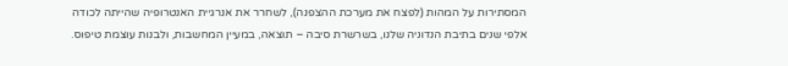המסתירות על המהות (לפצח את מערכת ההצפנה), לשחרר את אנרגיית האנטרופיה שהייתה לכודה אלפי שנים בתיבת הנדוניה שלנו, בשרשרת סיבה – תוצאה, במעיין המחשבות, ולבנות עוצמת טיפוס.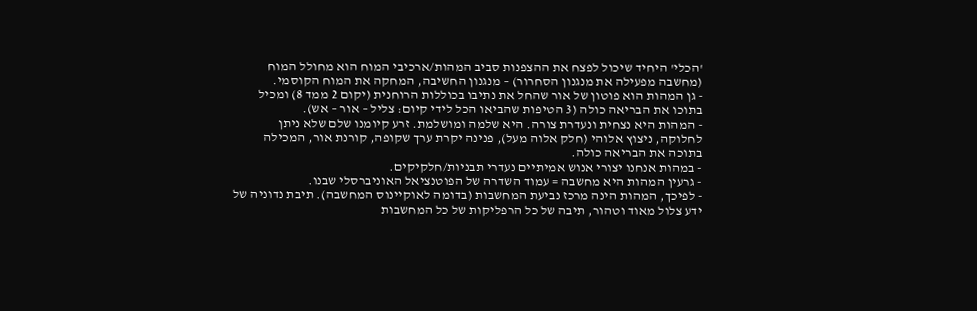'הכלי' היחיד שיכול לפצח את ההצפנות סביב המהות/ארכיבי המוח הוא מחולל המוח (מחשבה מפעילה את מנגנון הסחרור) – מנגנון החשיבה, המחקה את המוח הקוסמי.
- גן המהות הוא פוטון של אור שהחל את נתיבו בכוללות הרוחנית (יקום 2 ממד 8) ומכיל בתוכו את הבריאה כולה (3 הטיפות שהביאו הכל לידי קיום: צליל – אור – אש).
- המהות היא נצחית ונעדרת צורה. היא שלמה ומושלמת. זרע קיומנו שלם שלא ניתן לחלוקה, ניצוץ אלוהי (חלק אלוה מעל), פנינה יקרת ערך שקופה, קורנת אור, המכילה בתוכה את הבריאה כולה.
- במהות אנחנו יצורי אנוש אמיתיים נעדרי תבניות/חלקיקים.
- גרעין המהות היא מחשבה = עמוד השדרה של הפוטנציאל האוניברסלי שבנו.
- לפיכך, המהות הינה מרכז נביעת המחשבות (בדומה לאוקיינוס המחשבה). תיבת נדוניה של ידע צלול מאוד וטהור, תיבה של כל הרפליקות של כל המחשבות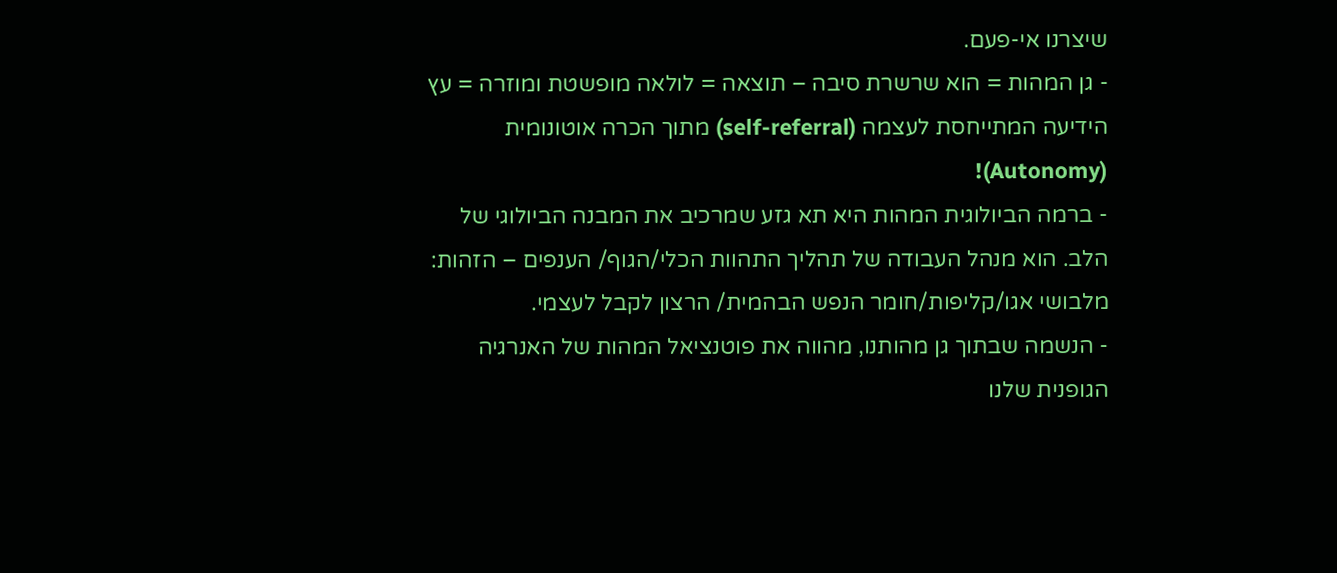שיצרנו אי-פעם.
- גן המהות = הוא שרשרת סיבה – תוצאה = לולאה מופשטת ומוזרה = עץ הידיעה המתייחסת לעצמה (self-referral) מתוך הכרה אוטונומית (Autonomy)!
- ברמה הביולוגית המהות היא תא גזע שמרכיב את המבנה הביולוגי של הלב. הוא מנהל העבודה של תהליך התהוות הכלי/הגוף/ הענפים – הזהות: מלבושי אגו/קליפות/חומר הנפש הבהמית/ הרצון לקבל לעצמי.
- הנשמה שבתוך גן מהותנו, מהווה את פוטנציאל המהות של האנרגיה הגופנית שלנו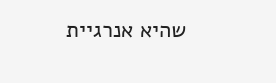שהיא אנרגיית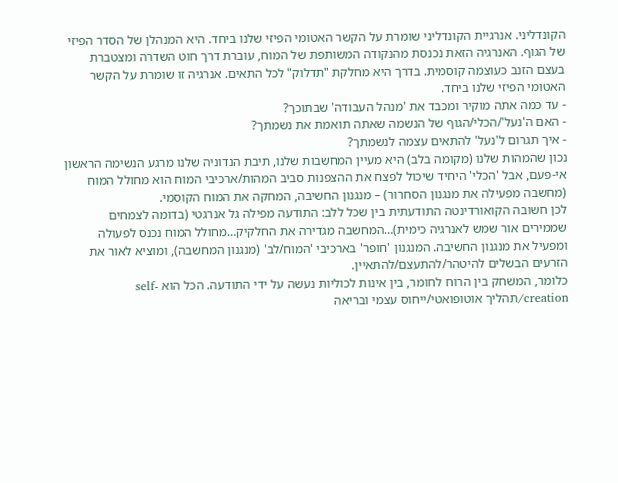הקונדליני. אנרגיית הקונדליני שומרת על הקשר האטומי הפיזי שלנו ביחד. היא המנהלן של הסדר הפיזי של הגוף. האנרגיה הזאת נכנסת מהנקודה המשותפת של המוח, עוברת דרך חוט השדרה ומצטברת בעצם הזנב כעוצמה קוסמית. בדרך היא מחלקת "תדלוק" לכל התאים. אנרגיה זו שומרת על הקשר האטומי הפיזי שלנו ביחד.
- עד כמה אתה מוקיר ומכבד את 'מנהל העבודה' שבתוכך?
- האם ה'נעל'/הכלי/הגוף של הנשמה שאתה תואמת את נשמתך?
- איך תגרום ל'נעל' להתאים עצמה לנשמתך?
נכון שהמהות שלנו (מקומה בלב) היא מעיין המחשבות שלנו, תיבת הנדוניה שלנו מרגע הנשימה הראשון אי-פעם, אבל 'הכלי' היחיד שיכול לפצח את ההצפנות סביב המהות/ארכיבי המוח הוא מחולל המוח (מחשבה מפעילה את מנגנון הסחרור) – מנגנון החשיבה, המחקה את המוח הקוסמי.
לכן חשובה הקואורדינטה התודעתית בין שכל ללב: התודעה מפילה גל אנרגטי (בדומה לצמחים שממירים אור שמש לאנרגיה כימית)…המחשבה מגדירה את החלקיק…מחולל המוח נכנס לפעולה ומפעיל את מנגנון החשיבה. המנגנון 'חופר' בארכיבי 'המוח/לב' (מנגנון המחשבה), ומוציא לאור את הזרעים הבשלים להיטהר/להתעצם/להתאיין.
כלומר, המשחק בין הרוח לחומר, בין אינות לכוליות נעשה על ידי התודעה. הכל הוא self-creation/תהליך אוטופואטי/ייחוס עצמי ובריאה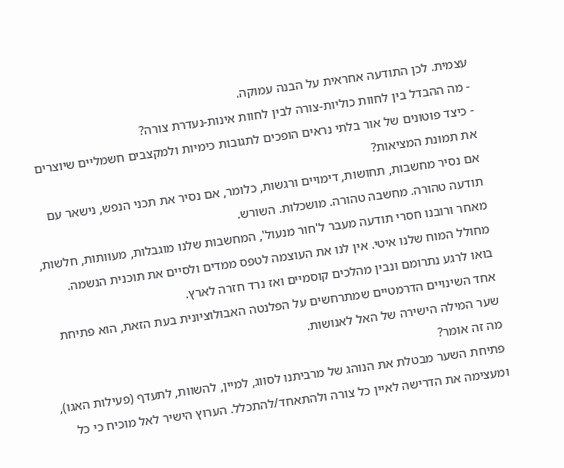עצמית. לכן התודעה אחראית על הבנה עמוקה.
- מה ההבדל בין לחוות כוליות-צורה לבין לחוות אינות-נעדרת צורה?
- כיצד פוטונים של אור בלתי נראים הופכים לתגובות כימיות ולמקצבים חשמליים שיוצרים את תמונת המציאות?
אם נסיר מחשבות, תחושות, דימויים ורגשות, כלומר, אם נסיר את תכני הנפש, נישאר עם תודעה טהורה. מחשבה טהורה. מושכלות. השורש.
מאחר ורובנו חסרי תודעה מעבר ל'חור מנעול', המחשבות שלנו מוגבלות, מעוותות, חלשות, מחולל המוח שלנו איטי. אין לנו את העוצמה לטפס ממדים ולסיים את תוכנית הנשמה.
בואו לרגע נתרומם ונבין מהלכים קוסמיים ואז נרד חזרה לארץ.
אחד השינויים הדרמטיים שמתרחשים על הפלנטה האבולוציונית בעת הזאת, הוא פתיחת שער המילה הישירה של האל לאנושות.
מה זה אומר?
פתיחת השער מבטלת את הנוהג של מרביתנו לסווג, למיין, להשוות, לתעדף (פעילות האגו), ומעצימה את הדרישה לאיין כל צורה ולהתאחד/להתכלל. הערוץ הישיר לאל מוכיח כי כל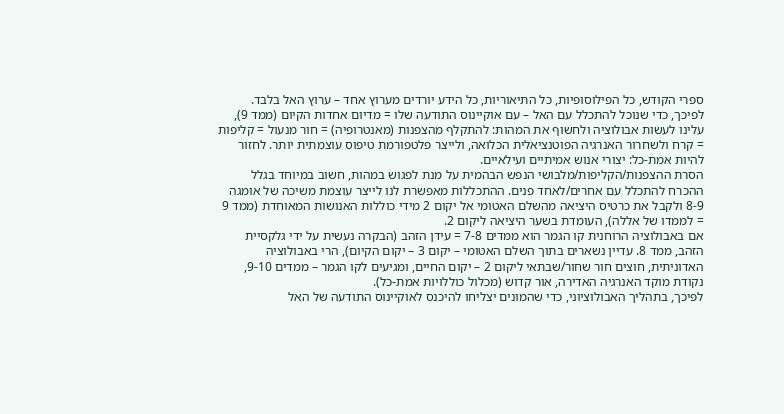ספרי הקודש, כל הפילוסופיות, כל התיאוריות, כל הידע יורדים מערוץ אחד – ערוץ האל בלבד.
לפיכך, כדי שנוכל להתכלל עם האל – עם אוקיינוס התודעה שלו = מדיום אחדות הקיום (ממד 9), עלינו לעשות אבולוציה ולחשוף את המהות: להתקלף מהצפנות (מאנטרופיה) = חור מנעול = קליפות = קרח ולשחרור האנרגיה הפוטנציאלית הכלואה, ולייצר פלטפורמת טיפוס עוצמתית יותר. לחזור להיות אמת-כל: יצורי אנוש אמיתיים ועילאיים.
הסרת ההצפנות/הקליפות/מלבושי הנפש הבהמית על מנת לפגוש במהות, חשוב במיוחד בגלל ההכרח להתכלל עם אחרים/לאחד פנים. ההתכללות מאפשרת לנו לייצר עוצמת משיכה של אומגה 8-9 ולקבל את כרטיס היציאה מהשלם האטומי אל יקום 2 מידי כוללות האנושות המאוחדת (ממד 9 = לממדו של אללה), העומדת בשער היציאה ליקום 2.
אם באבולוציה הרוחנית קו הגמר הוא ממדים 7-8 = עידן הזהב (הבקרה נעשית על ידי גלקסיית הזהב, ממד 8. עדיין נשארים בתוך השלם האטומי – יקום 3 – יקום הקיום), הרי באבולוציה האדוניתית, חוצים חור שחור/שבתאי ליקום 2 – יקום החיים, ומגיעים לקו הגמר – ממדים 9-10, נקודת מוקד האנרגיה האדירה, אור קדוש (מכלול כוללויות אמת-כל).
לפיכך, בתהליך האבולוציוני, כדי שהמונים יצליחו להיכנס לאוקיינוס התודעה של האל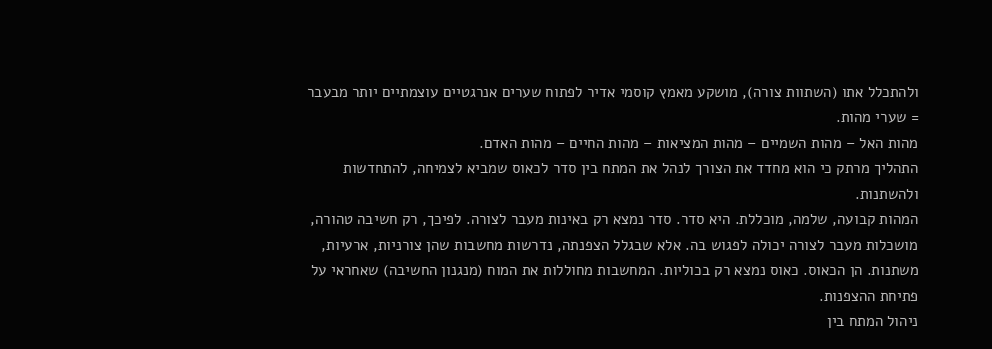ולהתכלל אתו (השתוות צורה), מושקע מאמץ קוסמי אדיר לפתוח שערים אנרגטיים עוצמתיים יותר מבעבר = שערי מהות.
מהות האל – מהות השמיים – מהות המציאות – מהות החיים – מהות האדם.
התהליך מרתק כי הוא מחדד את הצורך לנהל את המתח בין סדר לכאוס שמביא לצמיחה, להתחדשות ולהשתנות.
המהות קבועה, שלמה, מוכללת. היא סדר. סדר נמצא רק באינות מעבר לצורה. לפיכך, רק חשיבה טהורה, מושכלות מעבר לצורה יכולה לפגוש בה. אלא שבגלל הצפנתה, נדרשות מחשבות שהן צורניות, ארעיות, משתנות. הן הכאוס. כאוס נמצא רק בכוליות. המחשבות מחוללות את המוח (מנגנון החשיבה) שאחראי על פתיחת ההצפנות.
ניהול המתח בין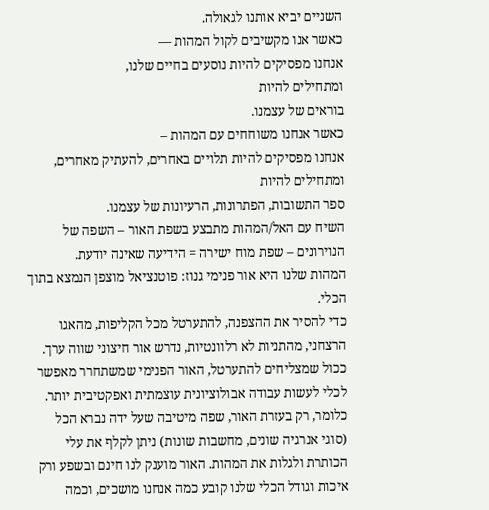השניים יביא אותנו לגאולה.
כאשר אנו מקשיבים לקול המהות —
אנחנו מפסיקים להיות נוסעים בחיים שלנו,
ומתחילים להיות
בוראים של עצמנו.
כאשר אנחנו משוחחים עם המהות –
אנחנו מפסיקים להיות תלויים באחרים, להעתיק מאחרים,
ומתחילים להיות
ספר התשובות, הפתרונות, הרעיונות של עצמנו.
השיח עם האל/המהות מתבצע בשפת האור – השפה של הנוירונים – שפת מוח ישירה = הידיעה שאינה יודעת.
המהות שלנו היא אור פנימי גנוז: פוטנציאל מוצפן הנמצא בתוך הכלי.
כדי להסיר את ההצפנה, להתערטל מכל הקליפות, מהאגו הרצחני, מהתניות לא רלוונטיות, נדרש אור חיצוני שווה ערך. ככול שמצליחים להתערטל, האור הפנימי שמשתחרר מאפשר לכלי לעשות עבודה אבולוציונית עוצמתית ואפקטיבית יותר.
כלומר, רק בעזרת האור, שפה מיטיבה שעל ידה נברא הכל (סוגי אנרגיה שונים, מחשבות שונות) ניתן לקלף את עלי הכותרת ולגלות את המהות. האור מוענק לנו חינם ובשפע ורק איכות וגודל הכלי שלנו קובע כמה אנחנו מושכים, וכמה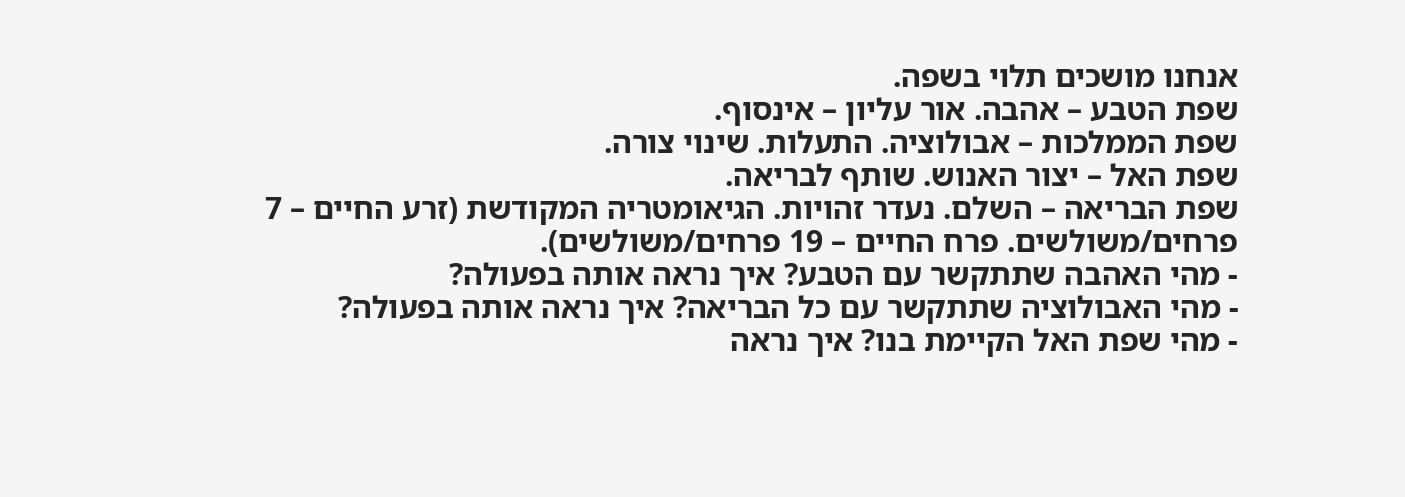אנחנו מושכים תלוי בשפה.
שפת הטבע – אהבה. אור עליון – אינסוף.
שפת הממלכות – אבולוציה. התעלות. שינוי צורה.
שפת האל – יצור האנוש. שותף לבריאה.
שפת הבריאה – השלם. נעדר זהויות. הגיאומטריה המקודשת (זרע החיים – 7 פרחים/משולשים. פרח החיים – 19 פרחים/משולשים).
- מהי האהבה שתתקשר עם הטבע? איך נראה אותה בפעולה?
- מהי האבולוציה שתתקשר עם כל הבריאה? איך נראה אותה בפעולה?
- מהי שפת האל הקיימת בנו? איך נראה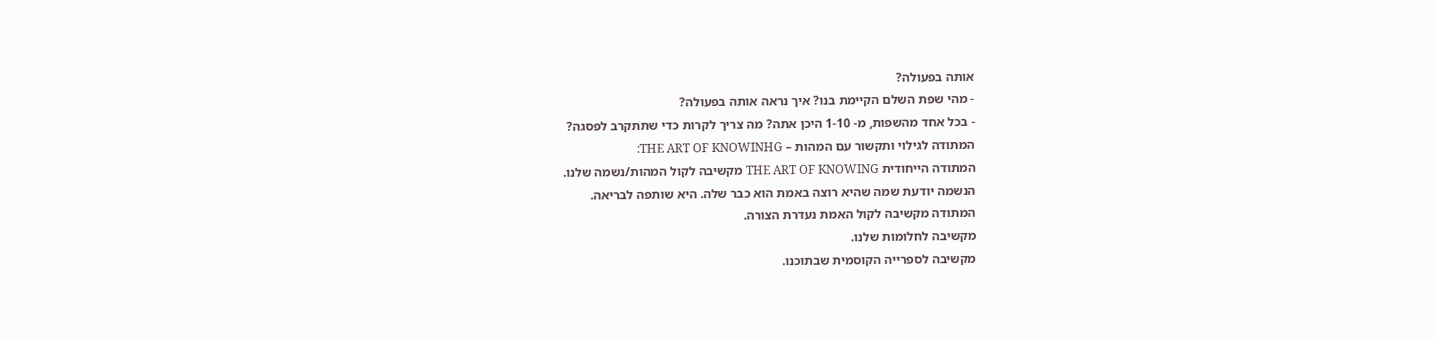אותה בפעולה?
- מהי שפת השלם הקיימת בנו? איך נראה אותה בפעולה?
- בכל אחד מהשפות, מ- 1-10 היכן אתה? מה צריך לקרות כדי שתתקרב לפסגה?
המתודה לגילוי ותקשור עם המהות – THE ART OF KNOWINHG:
המתודה הייחודית THE ART OF KNOWING מקשיבה לקול המהות/נשמה שלנו.
הנשמה יודעת שמה שהיא רוצה באמת הוא כבר שלה. היא שותפה לבריאה.
המתודה מקשיבה לקול האמת נעדרת הצורה.
מקשיבה לחלומות שלנו.
מקשיבה לספרייה הקוסמית שבתוכנו.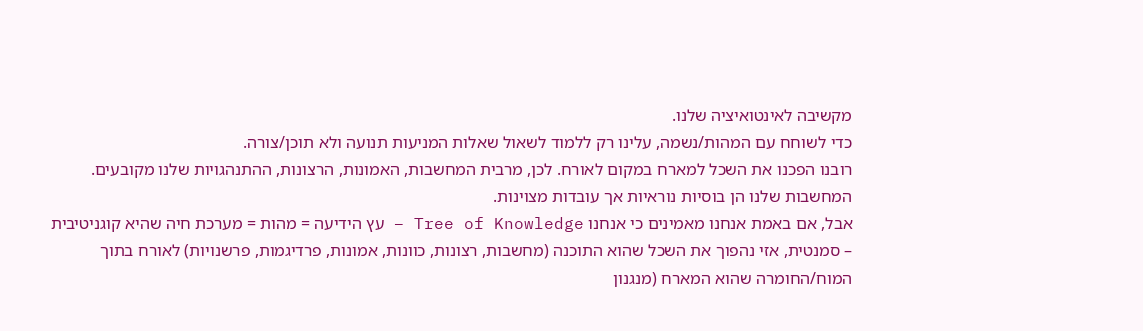מקשיבה לאינטואיציה שלנו.
כדי לשוחח עם המהות/נשמה, עלינו רק ללמוד לשאול שאלות המניעות תנועה ולא תוכן/צורה.
רובנו הפכנו את השכל למארח במקום לאורח. לכן, מרבית המחשבות, האמונות, הרצונות, ההתנהגויות שלנו מקובעים.
המחשבות שלנו הן בוסיות נוראיות אך עובדות מצוינות.
אבל, אם באמת אנחנו מאמינים כי אנחנו Tree of Knowledge – עץ הידיעה = מהות = מערכת חיה שהיא קוגניטיבית – סמנטית, אזי נהפוך את השכל שהוא התוכנה (מחשבות, רצונות, כוונות, אמונות, פרדיגמות, פרשנויות) לאורח בתוך המוח/החומרה שהוא המארח (מנגנון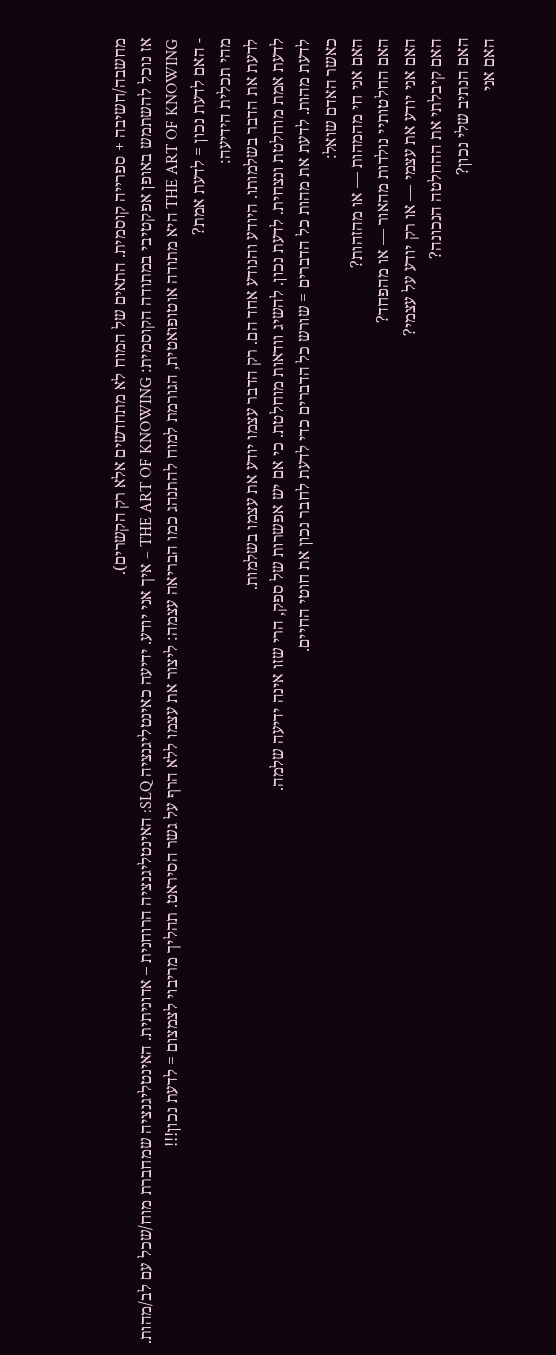מחשבה/חשיבה + ספרייה קוסמית. התאים של המוח לא מתחדשים אלא רק הקשרים).
אז נוכל להשתמש באופן אפקטיבי במתודה הקוסמית: THE ART OF KNOWING – איך אני יודע. ידיעה כאינטליגנציה SLQ: האינטליגנציה הרוחנית – אדוניתית. האינטליגנציה שמחברת מוח/שכל עם לב/מהות.
THE ART OF KNOWING היא מתודה אוטופואטית, הגורמת למוח להתנהג כמו הבריאה עצמה: ליצור את עצמו ללא הרף על גשר הסיראט. תהליך מריבוי לצמצום = לדעת נכון!!!
- האם לדעת נכון = לדעת אמת?
מהי תכלית הידיעה:
לדעת את הדבר בשלמותו. היודע והנודע אחד הם. רק הדבר עצמו יודע את עצמו בשלמות.
לדעת אמת מוחלטת ונצחית. לדעת נכון. להשיג וודאות מוחלטת. כי אם יש אפשרות של ספק, הרי שזו אינה ידיעה שלמה.
לדעת מהות. לדעת את מהות כל הדברים = שורש כל הדברים כדי לדעת לחבר נכון את חוטי החיים.
כאשר האדם שואל:
האם אני חי מהמהות — או מהזהות?
האם החלטותיי נולדות מהאור — או מהפחד?
האם אני יודע את עצמי — או רק יודע על עצמי?
האם קיבלתי את ההחלטה הנכונה?
האם הנתיב שלי נכון?
האם אני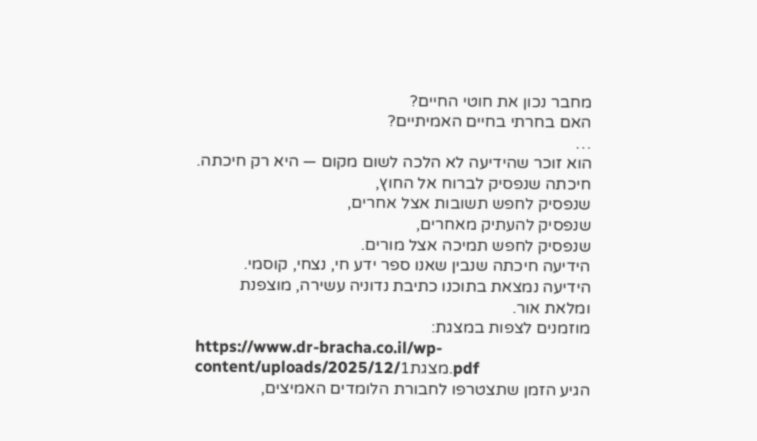מחבר נכון את חוטי החיים?
האם בחרתי בחיים האמיתיים?
…
הוא זוכר שהידיעה לא הלכה לשום מקום — היא רק חיכתה.
חיכתה שנפסיק לברוח אל החוץ,
שנפסיק לחפש תשובות אצל אחרים,
שנפסיק להעתיק מאחרים,
שנפסיק לחפש תמיכה אצל מורים.
הידיעה חיכתה שנבין שאנו ספר ידע חי, נצחי, קוסמי.
הידיעה נמצאת בתוכנו כתיבת נדוניה עשירה, מוצפנת ומלאת אור.
מוזמנים לצפות במצגת:
https://www.dr-bracha.co.il/wp-content/uploads/2025/12/מצגת1.pdf
הגיע הזמן שתצטרפו לחבורת הלומדים האמיצים,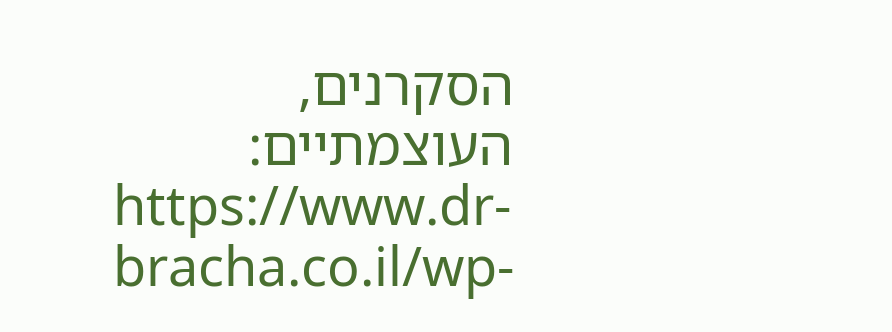הסקרנים, העוצמתיים:
https://www.dr-bracha.co.il/wp-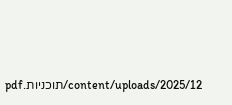content/uploads/2025/12/תוכניות.pdf